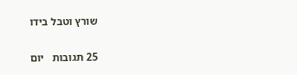שורץ וטבל בידו

25 תגובות   יום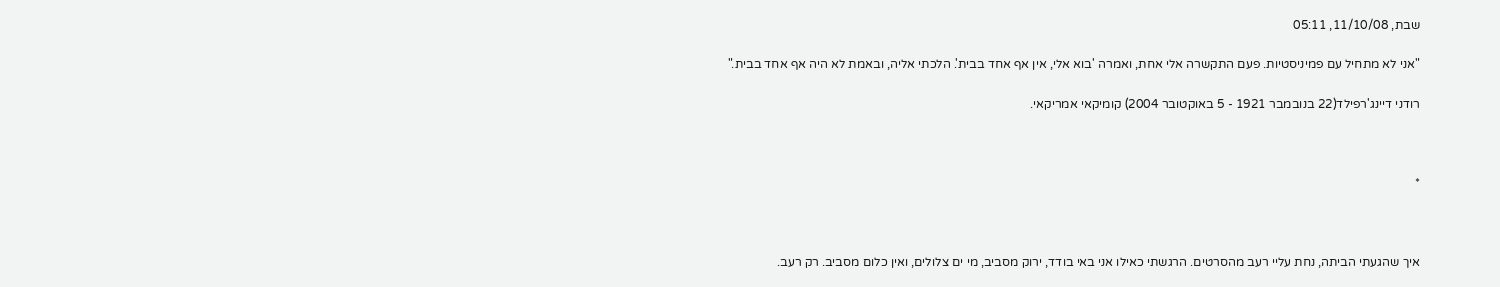שבת, 11/10/08, 05:11

"אני לא מתחיל עם פמיניסטיות. פעם התקשרה אלי אחת, ואמרה 'בוא אלי, אין אף אחד בבית'. הלכתי אליה, ובאמת לא היה אף אחד בבית."

רודני דיינג'רפילד(22 בנובמבר 1921 - 5 באוקטובר 2004) קומיקאי אמריקאי.



*



איך שהגעתי הביתה, נחת עליי רעב מהסרטים. הרגשתי כאילו אני באי בודד, ירוק מסביב, מי ים צלולים, ואין כלום מסביב. רק רעב.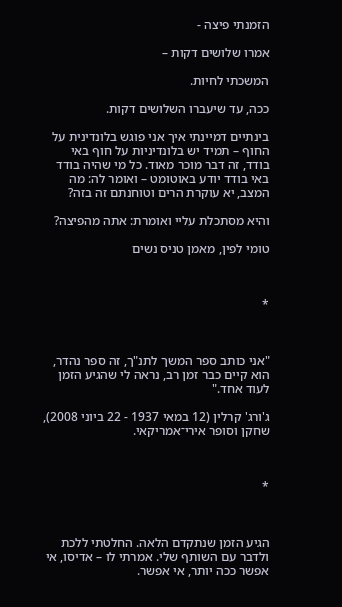הזמנתי פיצה -

אמרו שלושים דקות –

המשכתי לחיות.

ככה, עד שיעברו השלושים דקות.

בינתיים דמיינתי איך אני פוגש בלונדינית על החוף – תמיד יש בלונדיניות על חוף באי בודד, זה דבר מוכר מאוד. כל מי שהיה בודד באי בודד יודע באוטומט – ואומר לה: מה המצב, יא עוקרת הרים וטוחנתם זה בזה?

והיא מסתכלת עליי ואומרת: אתה מהפיצה?

טומי לפין, מאמן טניס נשים



*



"אני כותב ספר המשך לתנ"ך, זה ספר נהדר, הוא קיים כבר זמן רב, נראה לי שהגיע הזמן לעוד אחד."

ג'ורג' קרלין (12 במאי 1937 - 22 ביוני 2008), שחקן וסופר אירי־אמריקאי.



*



הגיע הזמן שנתקדם הלאה. החלטתי ללכת ולדבר עם השותף שלי. אמרתי לו – אדיסו, אי אפשר ככה יותר, אי אפשר.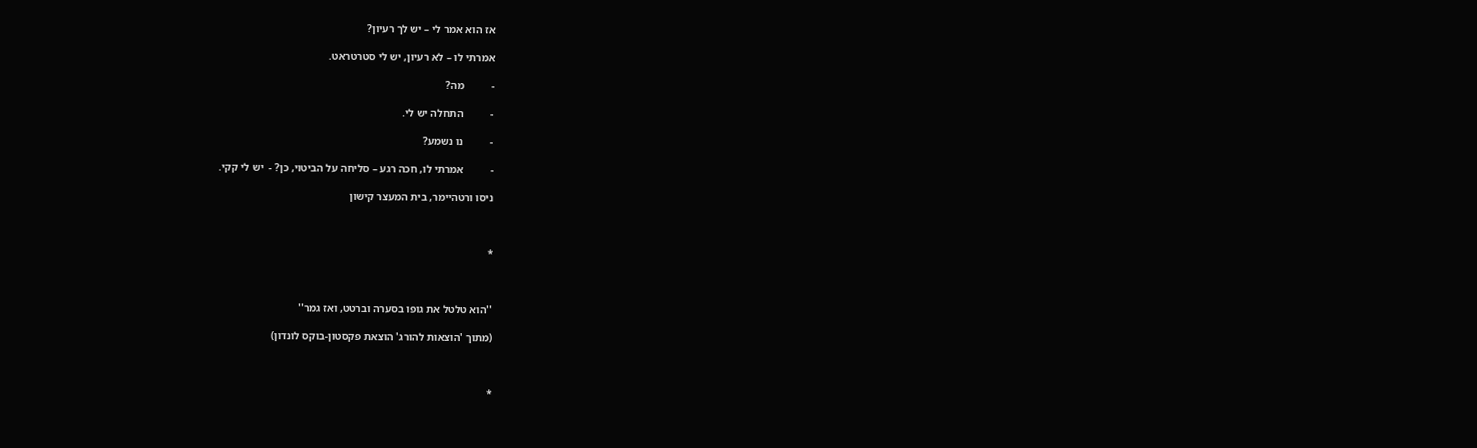אז הוא אמר לי – יש לך רעיון?

אמרתי לו – לא רעיון, יש לי סטרטראט.

-          מה?

-          התחלה יש לי.

-          נו נשמע?

-          אמרתי לו, חכה רגע – סליחה על הביטוי, כן? -  יש לי קקי.

ניסו ורטהיימר, בית המעצר קישון



*



''הוא טלטל את גופו בסערה וברטט, ואז גמר''

(מתוך 'הוצאות להורג' הוצאת פקסטון-בוקס לונדון)



*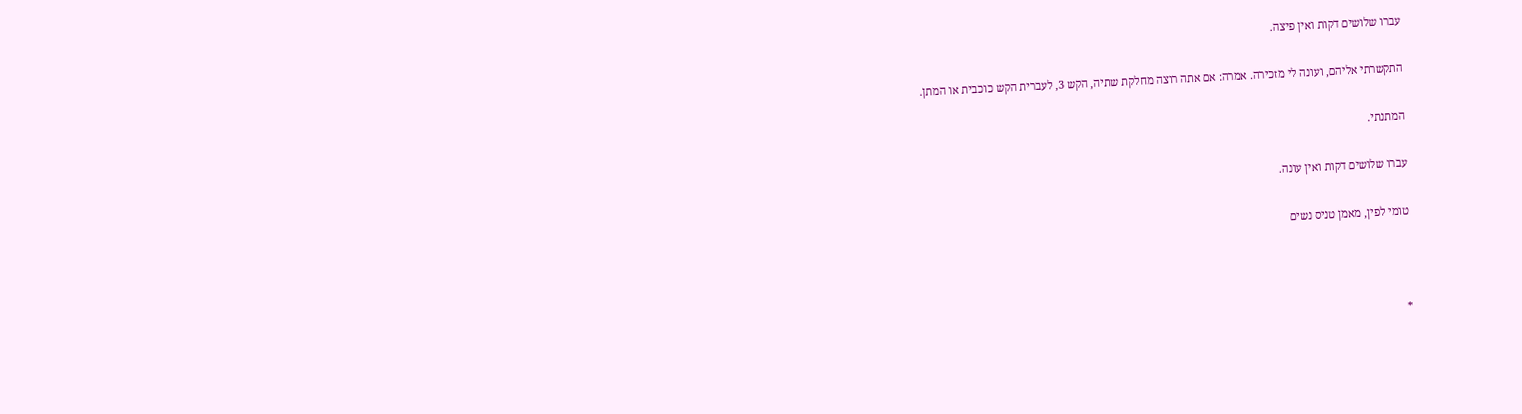עברו שלושים דקות ואין פיצה.

התקשרתי אליהם, ועונה לי מזכירה. אמרה: אם אתה רוצה מחלקת שתיה, הקש 3, לעברית הקש כוכבית או המתן.

המתנתי.

עברו שלושים דקות ואין עונה.

טומי לפין, מאמן טניס נשים



*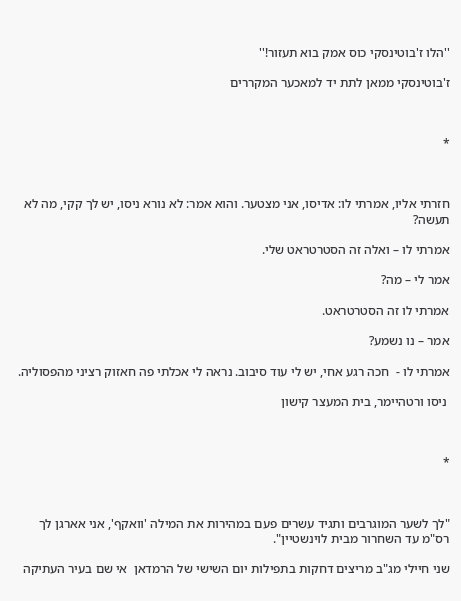''הלו ז'בוטינסקי כוס אמק בוא תעזור!''

ז'בוטינסקי ממאן לתת יד למאכער המקררים



*



חזרתי אליו, אמרתי לו: אדיסו, אני מצטער. והוא אמר: לא נורא ניסו, יש לך קקי, מה לא תעשה?

אמרתי לו – ואלה זה הסטרטראט שלי.

אמר לי – מה?

אמרתי לו זה הסטרטראט.

אמר – נו נשמע?

אמרתי לו -  חכה רגע אחי, יש לי עוד סיבוב. נראה לי אכלתי פה חאזוק רציני מהפסוליה.

 ניסו ורטהיימר, בית המעצר קישון



*



"לך לשער המוגרבים ותגיד עשרים פעם במהירות את המילה 'וואקף', אני אארגן לך רס"מ עד השחרור מבית לוינשטיין".

שני חיילי מג"ב מריצים דחקות בתפילות יום השישי של הרמדאן  אי שם בעיר העתיקה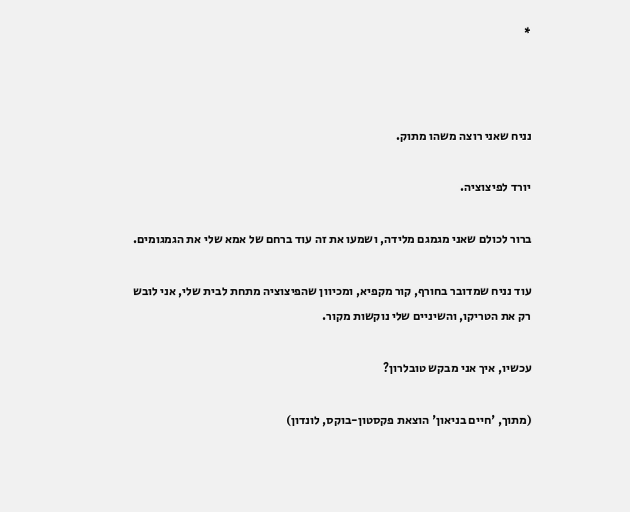*



נניח שאני רוצה משהו מתוק.

יורד לפיצוציה.

ברור לכולם שאני מגמגם מלידה, ושמעו את זה עוד ברחם של אמא שלי את הגמגומים.

עוד נניח שמדובר בחורף, קור מקפיא, ומכיוון שהפיצוציה מתחת לבית שלי, אני לובש רק את הטריקו, והשיניים שלי נוקשות מקור.

עכשיו, איך אני מבקש טובלרון?

(מתוך, 'חיים בניאון' הוצאת פקסטון-בוקס, לונדון)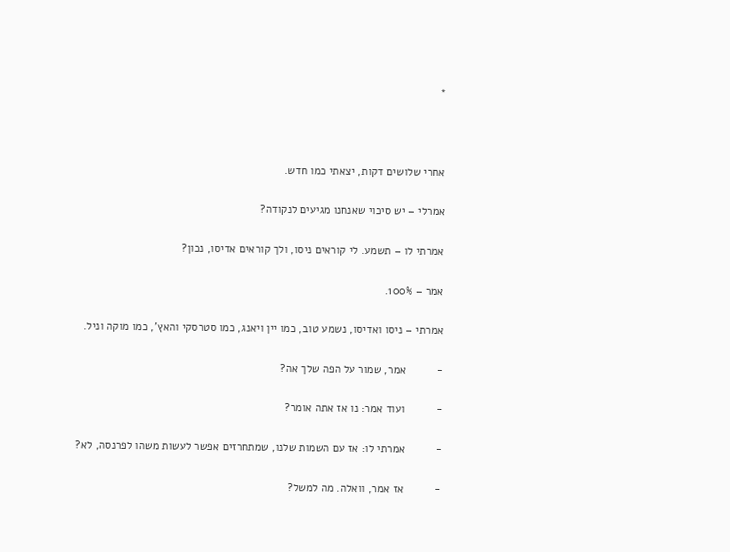*



אחרי שלושים דקות, יצאתי כמו חדש.

אמרלי – יש סיכוי שאנחנו מגיעים לנקודה?

אמרתי לו – תשמע. לי קוראים ניסו, ולך קוראים אדיסו, נכון?

אמר – 100%.

אמרתי – ניסו ואדיסו, נשמע טוב, כמו יין ויאנג, כמו סטרסקי והאץ', כמו מוקה וניל.

-          אמר, שמור על הפה שלך אה?

-          ועוד אמר: נו אז אתה אומר?

-          אמרתי לו: אז עם השמות שלנו, שמתחרזים אפשר לעשות משהו לפרנסה, לא?

-          אז אמר, וואלה. מה למשל?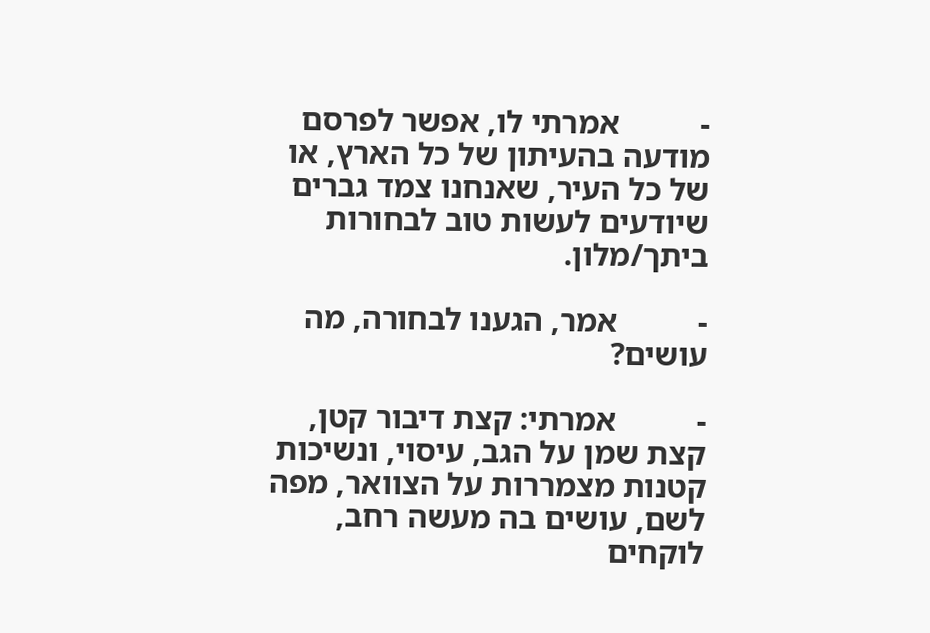-          אמרתי לו, אפשר לפרסם מודעה בהעיתון של כל הארץ, או של כל העיר, שאנחנו צמד גברים שיודעים לעשות טוב לבחורות ביתך/מלון.

-          אמר, הגענו לבחורה, מה עושים?

-          אמרתי: קצת דיבור קטן, קצת שמן על הגב, עיסוי, ונשיכות קטנות מצמררות על הצוואר, מפה לשם, עושים בה מעשה רחב, לוקחים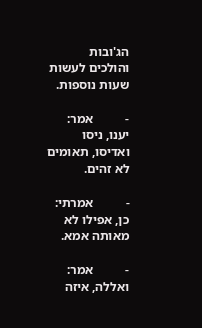הג'ובות והולכים לעשות שעות נוספות.

-          אמר: יענו, ניסו ואדיסו, תאומים לא זהים.

-          אמרתי: כן, אפילו לא מאותה אמא.

-          אמר: ואללה, איזה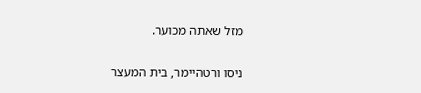מזל שאתה מכוער.

ניסו ורטהיימר, בית המעצר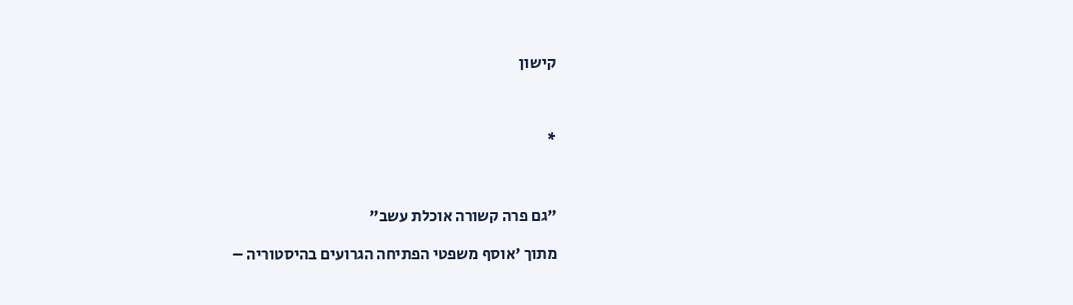קישון



*



"גם פרה קשורה אוכלת עשב"

מתוך 'אוסף משפטי הפתיחה הגרועים בהיסטוריה –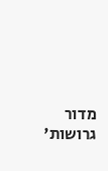מדור גרושות'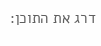דרג את התוכן: